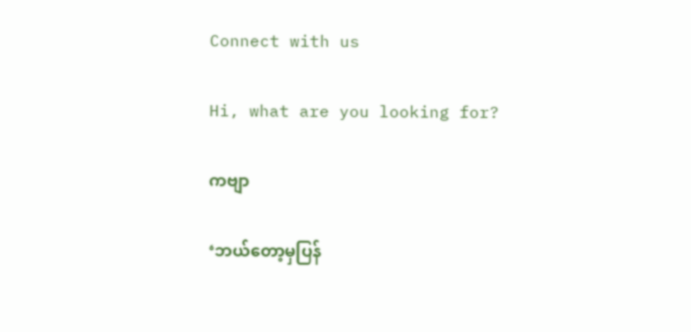Connect with us

Hi, what are you looking for?

ကဗျာ

‘ဘယ်တော့မှပြန်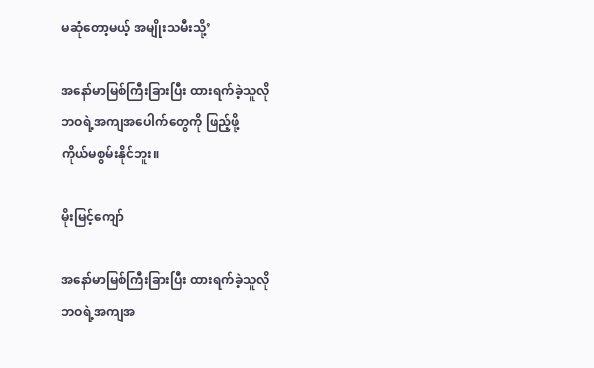မဆုံတော့မယ့် အမျိုးသမီးသို့’

အနော်မာမြစ်ကြီးခြားပြီး ထားရက်ခဲ့သူလို
ဘဝရဲ့အကျအပေါက်တွေကို ဖြည့်ဖို့
ကိုယ်မစွမ်းနိုင်ဘူး။

မိုးမြင့်ကျော်

အနော်မာမြစ်ကြီးခြားပြီး ထားရက်ခဲ့သူလို
ဘဝရဲ့အကျအ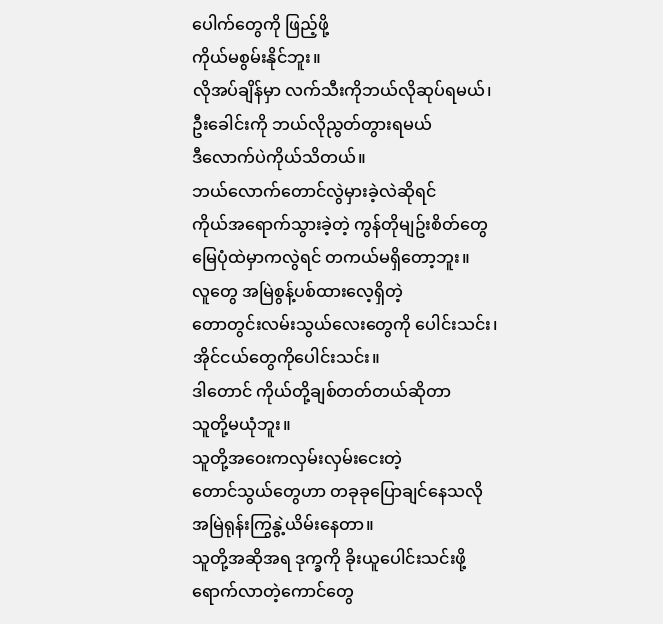ပေါက်တွေကို ဖြည့်ဖို့
ကိုယ်မစွမ်းနိုင်ဘူး။
လိုအပ်ချိန်မှာ လက်သီးကိုဘယ်လိုဆုပ်ရမယ်၊
ဦးခေါင်းကို ဘယ်လိုညွတ်တွားရမယ်
ဒီလောက်ပဲကိုယ်သိတယ်။
ဘယ်လောက်တောင်လွဲမှားခဲ့လဲဆိုရင်
ကိုယ်အရောက်သွားခဲ့တဲ့ ကွန်တိုမျဥ်းစိတ်တွေ
မြေပုံထဲမှာကလွဲရင် တကယ်မရှိတော့ဘူး။
လူတွေ အမြဲစွန့်ပစ်ထားလေ့ရှိတဲ့
တောတွင်းလမ်းသွယ်လေးတွေကို ပေါင်းသင်း၊
အိုင်ငယ်တွေကိုပေါင်းသင်း။
ဒါတောင် ကိုယ်တို့ချစ်တတ်တယ်ဆိုတာ
သူတို့မယုံဘူး။
သူတို့အဝေးကလှမ်းလှမ်းငေးတဲ့
တောင်သွယ်တွေဟာ တခုခုပြောချင်နေသလို
အမြဲရုန်းကြွနွဲ့ယိမ်းနေတာ။
သူတို့အဆိုအရ ဒုက္ခကို ခိုးယူပေါင်းသင်းဖို့ ရောက်လာတဲ့ကောင်တွေ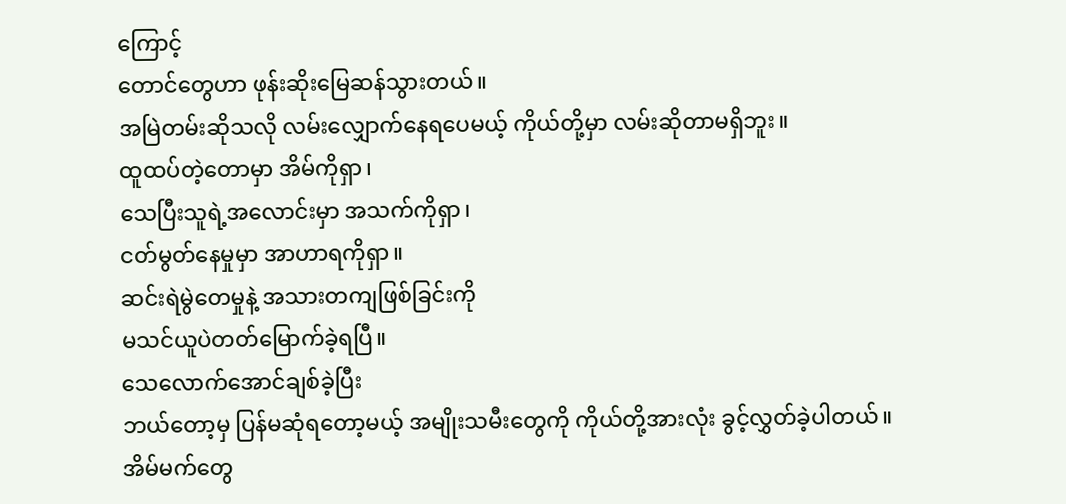ကြောင့်
တောင်တွေဟာ ဖုန်းဆိုးမြေဆန်သွားတယ်။
အမြဲတမ်းဆိုသလို လမ်းလျှောက်နေရပေမယ့် ကိုယ်တို့မှာ လမ်းဆိုတာမရှိဘူး။
ထူထပ်တဲ့တောမှာ အိမ်ကိုရှာ၊
သေပြီးသူရဲ့အလောင်းမှာ အသက်ကိုရှာ၊
ငတ်မွတ်နေမှုမှာ အာဟာရကိုရှာ။
ဆင်းရဲမွဲတေမှုနဲ့ အသားတကျဖြစ်ခြင်းကို
မသင်ယူပဲတတ်မြောက်ခဲ့ရပြီ။
သေလောက်အောင်ချစ်ခဲ့ပြီး
ဘယ်တော့မှ ပြန်မဆုံရတော့မယ့် အမျိုးသမီးတွေကို ကိုယ်တို့အားလုံး ခွင့်လွှတ်ခဲ့ပါတယ်။
အိမ်မက်တွေ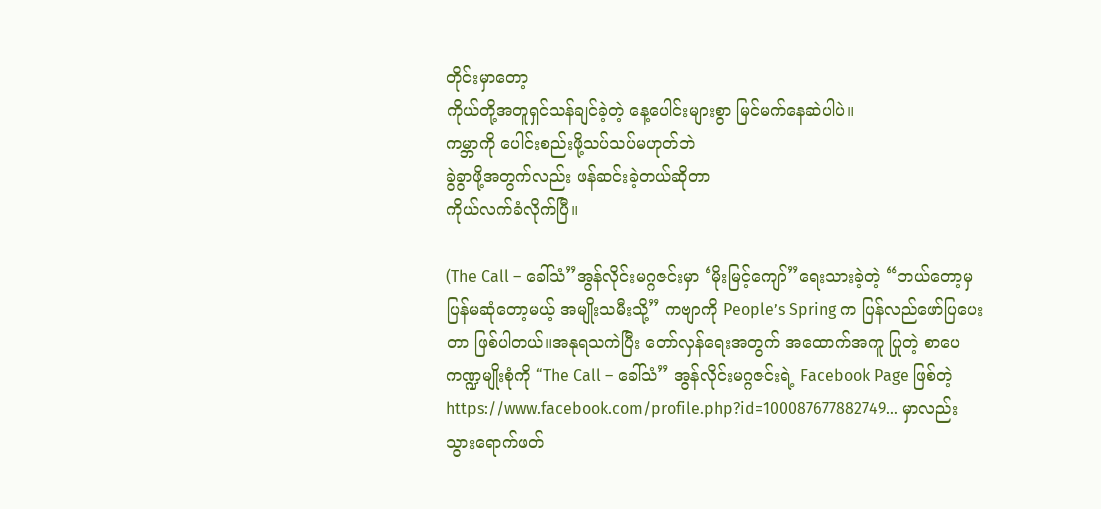တိုင်းမှာတော့
ကိုယ်တို့အတူရှင်သန်ချင်ခဲ့တဲ့ နေ့ပေါင်းများစွာ မြင်မက်နေဆဲပါပဲ။
ကမ္ဘာကို ပေါင်းစည်းဖို့သပ်သပ်မဟုတ်ဘဲ
ခွဲခွာဖို့အတွက်လည်း ဖန်ဆင်းခဲ့တယ်ဆိုတာ
ကိုယ်လက်ခံလိုက်ပြီ။

(The Call – ခေါ်သံ”အွန်လိုင်းမဂ္ဂဇင်းမှာ ‘မိုးမြင့်ကျော်”ရေးသားခဲ့တဲ့ “ဘယ်တော့မှပြန်မဆုံတော့မယ့် အမျိုးသမီးသို့” ကဗျာကို People’s Spring က ပြန်လည်ဖော်ပြပေးတာ ဖြစ်ပါတယ်။အနုရသကဲပြီး တော်လှန်ရေးအတွက် အထောက်အကူ ပြုတဲ့ စာပေကဏ္ဍမျိုးစုံကို “The Call – ခေါ်သံ” အွန်လိုင်းမဂ္ဂဇင်းရဲ့ Facebook Page ဖြစ်တဲ့ https://www.facebook.com/profile.php?id=100087677882749… မှာလည်းသွားရောက်ဖတ်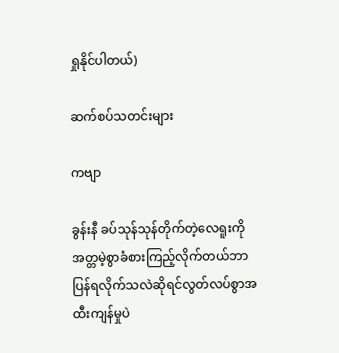ရှုနိုင်ပါတယ်)

ဆက်စပ်သတင်းများ

ကဗျာ

ခွန်းနီ ခပ်သုန်သုန်တိုက်တဲ့လေရူးကိုအတ္တမဲ့စွာခံစားကြည့်လိုက်တယ်ဘာပြန်ရလိုက်သလဲဆိုရင်လွတ်လပ်စွာအထီးကျန်မှုပဲ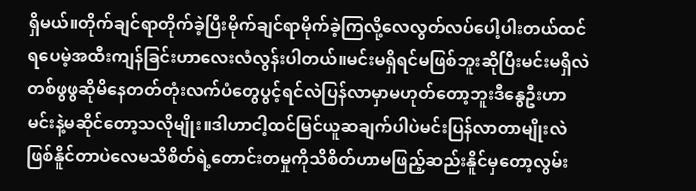ရှိမယ်။တိုက်ချင်ရာတိုက်ခဲ့ပြီးမိုက်ချင်ရာမိုက်ခဲ့ကြလို့လေလွတ်လပ်ပေါ့ပါးတယ်ထင်ရပေမဲ့အထီးကျန်ခြင်းဟာလေးလံလွန်းပါတယ်။မင်းမရှိရင်မဖြစ်ဘူးဆိုပြီးမင်းမရှိလဲတစ်ဖွဖွဆိုမိနေတတ်တုံးလက်ပံတွေပွင့်ရင်လဲပြန်လာမှာမဟုတ်တော့ဘူးဒီနွေဦးဟာမင်းနဲ့မဆိုင်တော့သလိုမျိုး။ဒါဟာငါ့ထင်မြင်ယူဆချက်ပါပဲမင်းပြန်လာတာမျိုးလဲဖြစ်နိူင်တာပဲလေမသိစိတ်ရဲ့တောင်းတမှုကိုသိစိတ်ဟာမဖြည့်ဆည်းနိူင်မှတော့လွမ်း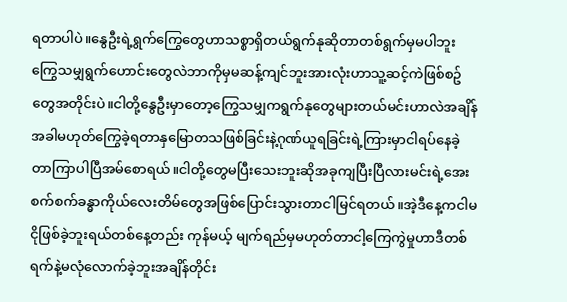ရတာပါပဲ။နွေဦးရဲ့ရွက်ကြွေတွေဟာသစ္စာရှိတယ်ရွက်နုဆိုတာတစ်ရွက်မှမပါဘူးကြွေသမျှရွက်ဟောင်းတွေလဲဘာကိုမှမဆန့်ကျင်ဘူးအားလုံးဟာသူ့ဆင့်ကဲဖြစ်စဥ်တွေအတိုင်းပဲ။ငါတို့နွေဦးမှာတော့ကြွေသမျှကရွက်နုတွေများတယ်မင်းဟာလဲအချိန်အခါမဟုတ်ကြွေခဲ့ရတာနှမြောတသဖြစ်ခြင်းနဲ့ဂုဏ်ယူရခြင်းရဲ့ကြားမှာငါရပ်နေခဲ့တာကြာပါပြီအမ်စောရယ်။ငါတို့တွေမပြီးသေးဘူးဆိုအခုကျပြီးပြီလားမင်းရဲ့အေးစက်စက်ခန္ဓာကိုယ်လေးတိမ်တွေအဖြစ်ပြောင်းသွားတာငါမြင်ရတယ်။အဲ့ဒီနေ့ကငါမငိုဖြစ်ခဲ့ဘူးရယ်တစ်နေ့တည်း ကုန်မယ့် မျက်ရည်မှမဟုတ်တာငါ့ကြေကွဲမှုဟာဒီတစ်ရက်နဲ့မလုံလောက်ခဲ့ဘူးအချိန်တိုင်း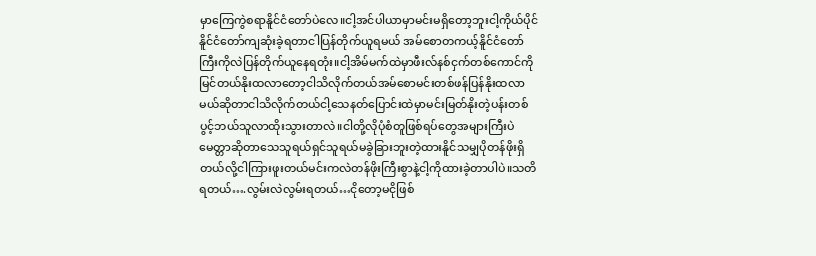မှာကြေကွဲစရာနိူင်ငံတော်ပဲလေ။ငါ့အင်ပါယာမှာမင်းမရှိတော့ဘူးငါ့ကိုယ်ပိုင်နိူင်ငံတော်ကျဆုံးခဲ့ရတာငါပြန်တိုက်ယူရမယ် အမ်စောတကယ့်နိူင်ငံတော်ကြီးကိုလဲပြန်တိုက်ယူနေရတုံး။ငါ့အိမ်မက်ထဲမှာဖီးလ်နစ်ငှက်တစ်ကောင်ကိုမြင်တယ်နိုးထလာတော့ငါသိလိုက်တယ်အမ်စောမင်းတစ်ဖန်ပြန်နိုးထလာမယ်ဆိုတာငါသိလိုက်တယ်ငါ့သေနတ်ပြောင်းထဲမှာမင်းမြတ်နိုးတဲ့ပန်းတစ်ပွင့်ဘယ်သူလာထိုးသွားတာလဲ။ငါတို့လိုပုံစံတူဖြစ်ရပ်တွေအများကြီးပဲမေတ္တာဆိုတာသေသူရယ်ရှင်သူရယ်မခွဲခြားဘူးတဲ့ထားနိူင်သမျှပိုတန်ဖိုးရှိတယ်လို့ငါကြားဖူးတယ်မင်းကလဲတန်ဖိုးကြီးစွာနဲ့ငါ့ကိုထားခဲ့တာပါပဲ။သတိရတယ်….လွမ်းလဲလွမ်းရတယ်…ငိုတော့မငိုဖြစ်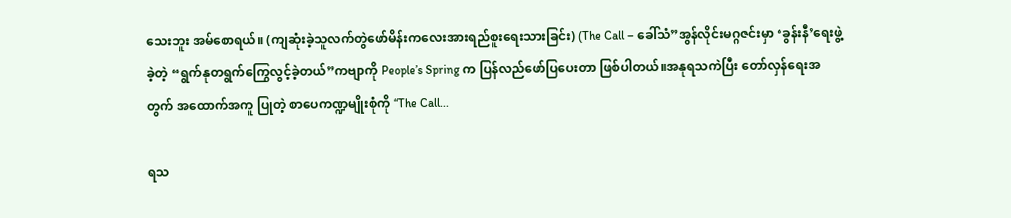သေးဘူး အမ်စောရယ်။ (ကျဆုံးခဲ့သူလက်တွဲဖော်မိန်းကလေးအားရည်စူးရေးသားခြင်း) (The Call – ခေါ်သံ”အွန်လိုင်းမဂ္ဂဇင်းမှာ ‘ခွန်းနီ’ရေးဖွဲ့ခဲ့တဲ့ “ရွက်နုတရွက်ကြွေလွင့်ခဲ့တယ်”ကဗျာကို People’s Spring က ပြန်လည်ဖော်ပြပေးတာ ဖြစ်ပါတယ်။အနုရသကဲပြီး တော်လှန်ရေးအတွက် အထောက်အကူ ပြုတဲ့ စာပေကဏ္ဍမျိုးစုံကို “The Call...

ရသ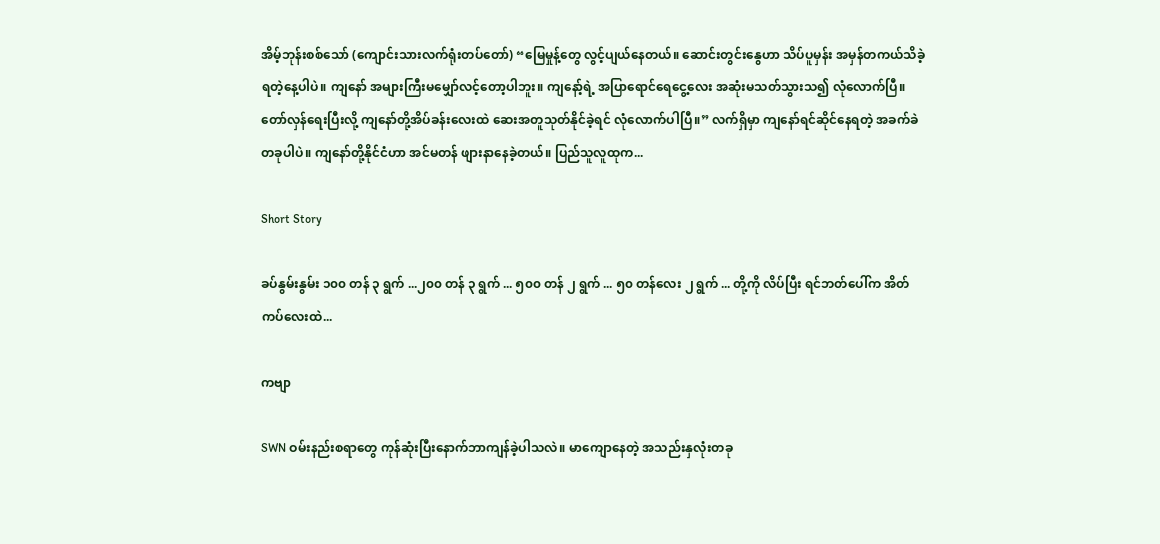အိမ့်ဘုန်းစစ်သော် (ကျောင်းသားလက်ရုံးတပ်တော်) “မြေမှုန့်တွေ လွင့်ပျယ်နေတယ်။ ဆောင်းတွင်းနွေဟာ သိပ်ပူမှန်း အမှန်တကယ်သိခဲ့ရတဲ့‌နေ့ပါပဲ။ ကျနော် အများကြီးမမျှော်လင့်တော့ပါဘူး။ ကျနော့်ရဲ့ အပြာရောင်ရေငွေ့လေး အဆုံးမသတ်သွားသ၍ လုံလောက်ပြီ။ တော်လှန်ရေးပြီးလို့ ကျနော်တို့အိပ်ခန်းလေးထဲ ဆေးအတူသုတ်နိုင်ခဲ့ရင် လုံလောက်ပါပြီ။” လက်ရှိမှာ ကျနော်ရင်ဆိုင်နေရတဲ့ အခက်ခဲတခုပါပဲ။ ကျနော်တို့နိုင်ငံဟာ အင်မတန် ဖျား‌နာနေခဲ့တယ်။ ပြည်သူလူထုက...

Short Story

ခပ်နွမ်းနွမ်း ၁၀၀ တန် ၃ ရွက် ...၂၀၀ တန် ၃ ရွက် ... ၅၀၀ တန် ၂ ရွက် ... ၅၀ တန်လေး ၂ ရွက် ... တို့ကို လိပ်ပြီး ရင်ဘတ်ပေါ်က အိတ်ကပ်လေးထဲ...

ကဗျာ

SWN ဝမ်းနည်းစရာတွေ ကုန်ဆုံးပြီးနောက်ဘာကျန်ခဲ့ပါသလဲ။ မာကျောနေတဲ့ အသည်းနှလုံးတခု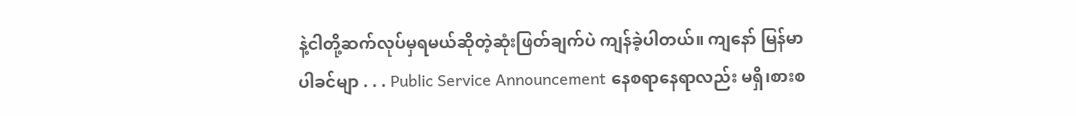နဲ့ငါတို့ဆက်လုပ်မှရမယ်ဆိုတဲ့ဆုံးဖြတ်ချက်ပဲ ကျန်ခဲ့ပါတယ်။ ကျနော် မြန်မာပါခင်မျာ . . . Public Service Announcement နေစရာနေရာလည်း မရှိ၊စားစ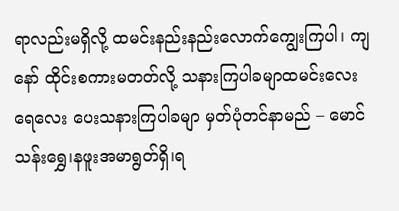ရာလည်းမရှိလို့ ထမင်းနည်းနည်းလောက်ကျွေးကြပါ၊ ကျနော် ထိုင်းစကားမတတ်လို့ သနားကြပါခမျာထမင်းလေးရေလေး ပေးသနားကြပါခမျာ မှတ်ပုံတင်နာမည် – မောင်သန်းရွှေ၊နဖူးအမာရွတ်ရှိ၊ရ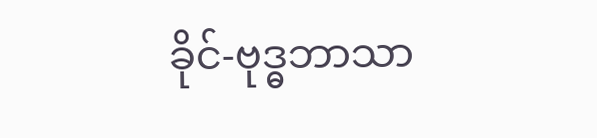ခိုင်-ဗုဒ္ဓဘာသာ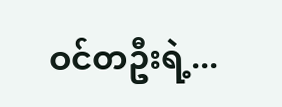ဝင်တဦးရဲ့...